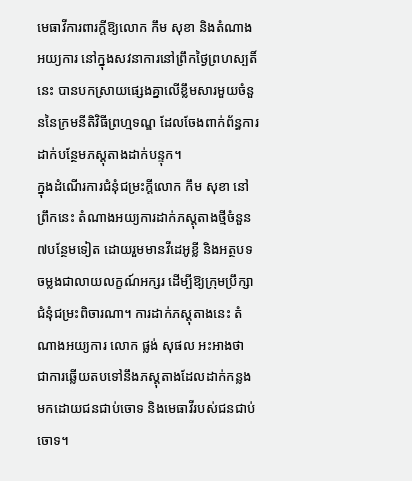មេធាវីការពារក្តីឱ្យលោក កឹម សុខា និងតំណាងអយ្យការ នៅក្នុងសវនាការនៅព្រឹកថ្ងៃព្រហស្បតិ៍នេះ បានបកស្រាយផ្សេងគ្នាលើខ្លឹមសារមួយចំនួននៃក្រមនីតិវិធីព្រហ្មទណ្ឌ ដែលចែងពាក់ព័ន្ធការដាក់បន្ថែមភស្តុតាងដាក់បន្ទុក។
ក្នុងដំណើរការជំនុំជម្រះក្តីលោក កឹម សុខា នៅព្រឹកនេះ តំណាងអយ្យការដាក់ភស្តុតាងថ្មីចំនួន៧បន្ថែមទៀត ដោយរួមមានវីដេអូខ្លី និងអត្ថបទចម្លងជាលាយលក្ខណ៍អក្សរ ដើម្បីឱ្យក្រុមប្រឹក្សាជំនុំជម្រះពិចារណា។ ការដាក់ភស្តុតាងនេះ តំណាងអយ្យការ លោក ផ្លង់ សុផល អះអាងថា ជាការឆ្លើយតបទៅនឹងភស្តុតាងដែលដាក់កន្លងមកដោយជនជាប់ចោទ និងមេធាវីរបស់ជនជាប់ចោទ។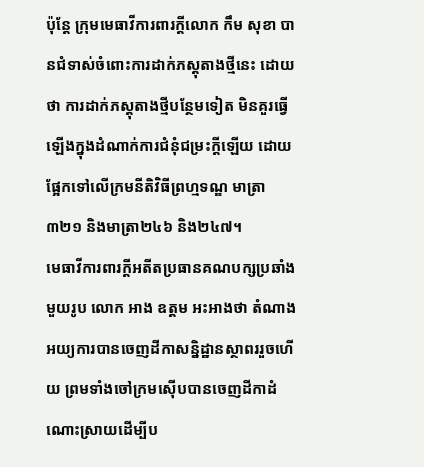ប៉ុន្តែ ក្រុមមេធាវីការពារក្តីលោក កឹម សុខា បានជំទាស់ចំពោះការដាក់ភស្តុតាងថ្មីនេះ ដោយថា ការដាក់ភស្តុតាងថ្មីបន្ថែមទៀត មិនគួរធ្វើឡើងក្នុងដំណាក់ការជំនុំជម្រះក្តីឡើយ ដោយផ្អែកទៅលើក្រមនីតិវិធីព្រហ្មទណ្ឌ មាត្រា៣២១ និងមាត្រា២៤៦ និង២៤៧។
មេធាវីការពារក្តីអតីតប្រធានគណបក្សប្រឆាំងមួយរូប លោក អាង ឧត្តម អះអាងថា តំណាងអយ្យការបានចេញដីកាសន្និដ្ឋានស្ថាពររួចហើយ ព្រមទាំងចៅក្រមស៊ើបបានចេញដីកាដំណោះស្រាយដើម្បីប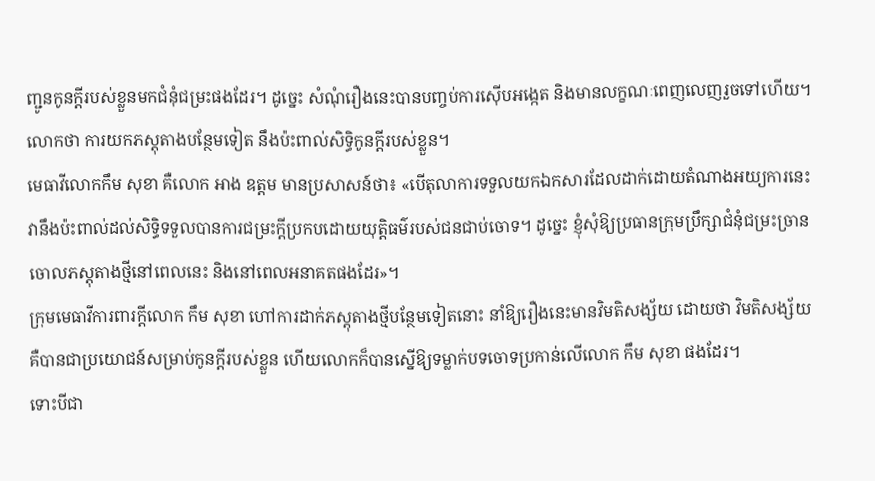ញ្ជូនកូនក្តីរបស់ខ្លួនមកជំនុំជម្រះផងដែរ។ ដូច្នេះ សំណុំរឿងនេះបានបញ្ចប់ការស៊ើបអង្កេត និងមានលក្ខណៈពេញលេញរួចទៅហើយ។ លោកថា ការយកភស្តុតាងបន្ថែមទៀត នឹងប៉ះពាល់សិទ្ធិកូនក្តីរបស់ខ្លួន។
មេធាវីលោកកឹម សុខា គឺលោក អាង ឧត្តម មានប្រសាសន៍ថា៖ «បើតុលាការទទួលយកឯកសារដែលដាក់ដោយតំណាងអយ្យការនេះ វានឹងប៉ះពាល់ដល់សិទ្ធិទទួលបានការជម្រះក្តីប្រកបដោយយុត្តិធម៌របស់ជនជាប់ចោទ។ ដូច្នេះ ខ្ញុំសុំឱ្យប្រធានក្រុមប្រឹក្សាជំនុំជម្រះច្រានចោលភស្តុតាងថ្មីនៅពេលនេះ និងនៅពេលអនាគតផងដែរ»។
ក្រុមមេធាវីការពារក្តីលោក កឹម សុខា ហៅការដាក់ភស្តុតាងថ្មីបន្ថែមទៀតនោះ នាំឱ្យរឿងនេះមានវិមតិសង្ស័យ ដោយថា វិមតិសង្ស័យគឺបានជាប្រយោជន៍សម្រាប់កូនក្តីរបស់ខ្លួន ហើយលោកក៏បានស្នើឱ្យទម្លាក់បទចោទប្រកាន់លើលោក កឹម សុខា ផងដែរ។
ទោះបីជា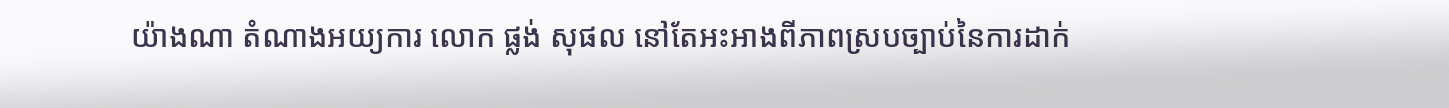យ៉ាងណា តំណាងអយ្យការ លោក ផ្លង់ សុផល នៅតែអះអាងពីភាពស្របច្បាប់នៃការដាក់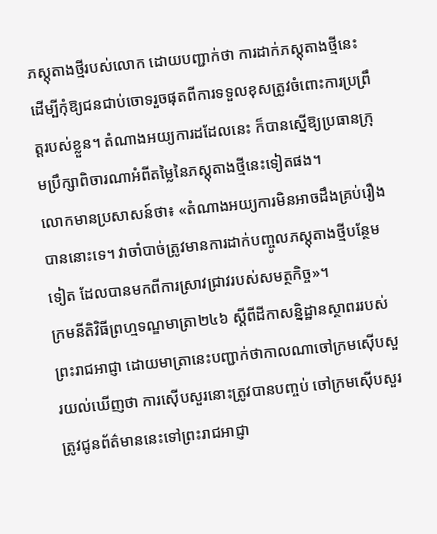ភស្តុតាងថ្មីរបស់លោក ដោយបញ្ជាក់ថា ការដាក់ភស្តុតាងថ្មីនេះ ដើម្បីកុំឱ្យជនជាប់ចោទរួចផុតពីការទទួលខុសត្រូវចំពោះការប្រព្រឹត្តរបស់ខ្លួន។ តំណាងអយ្យការដដែលនេះ ក៏បានស្នើឱ្យប្រធានក្រុមប្រឹក្សាពិចារណាអំពីតម្លៃនៃភស្តុតាងថ្មីនេះទៀតផង។
លោកមានប្រសាសន៍ថា៖ «តំណាងអយ្យការមិនអាចដឹងគ្រប់រឿងបាននោះទេ។ វាចាំបាច់ត្រូវមានការដាក់បញ្ចូលភស្តុតាងថ្មីបន្ថែមទៀត ដែលបានមកពីការស្រាវជ្រាវរបស់សមត្ថកិច្ច»។
ក្រមនីតិវិធីព្រហ្មទណ្ឌមាត្រា២៤៦ ស្តីពីដីកាសន្និដ្ឋានស្ថាពររបស់ព្រះរាជអាជ្ញា ដោយមាត្រានេះបញ្ជាក់ថាកាលណាចៅក្រមស៊ើបសួរយល់ឃើញថា ការស៊ើបសួរនោះត្រូវបានបញ្ចប់ ចៅក្រមស៊ើបសួរត្រូវជូនព័ត៌មាននេះទៅព្រះរាជអាជ្ញា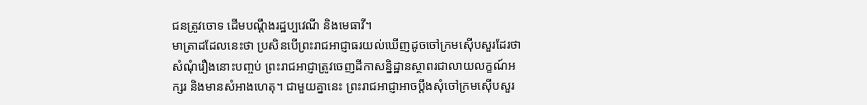ជនត្រូវចោទ ដើមបណ្តឹងរដ្ឋប្បវេណី និងមេធាវី។
មាត្រាដដែលនេះថា ប្រសិនបើព្រះរាជអាជ្ញាធរយល់ឃើញដូចចៅក្រមស៊ើបសួរដែរថា សំណុំរឿងនោះបញ្ចប់ ព្រះរាជអាជ្ញាត្រូវចេញដីកាសន្និដ្ឋានស្ថាពរជាលាយលក្ខណ៍អក្សរ និងមានសំអាងហេតុ។ ជាមួយគ្នានេះ ព្រះរាជអាជ្ញាអាចប្តឹងសុំចៅក្រមស៊ើបសួរ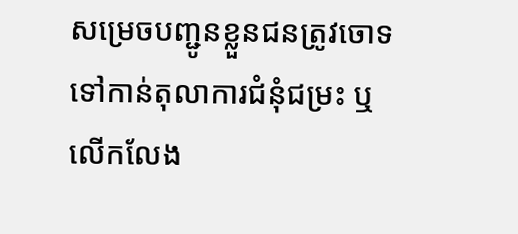សម្រេចបញ្ជូនខ្លួនជនត្រូវចោទទៅកាន់តុលាការជំនុំជម្រះ ឬលើកលែង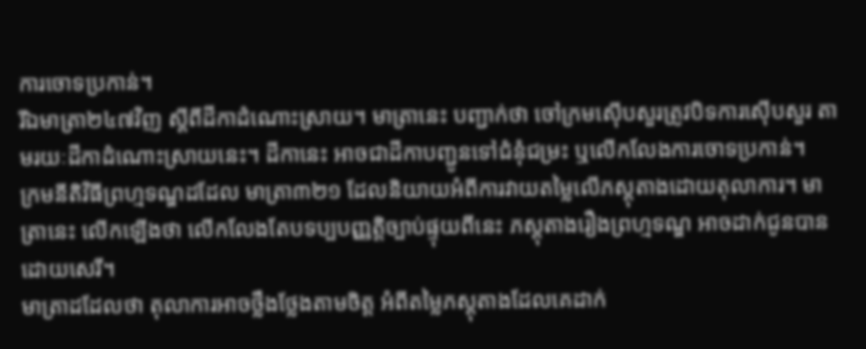ការចោទប្រកាន់។
រីឯមាត្រា២៤៧វិញ ស្តីពីដីកាដំណោះស្រាយ។ មាត្រានេះ បញ្ជាក់ថា ចៅក្រមស៊ើបសួរត្រូវបិទការស៊ើបសួរ តាមរយៈដីកាដំណោះស្រាយនេះ។ ដីកានេះ អាចជាដីកាបញ្ជូនទៅជំនុំជម្រះ ឬលើកលែងការចោទប្រកាន់។
ក្រមនីតិវិធីព្រហ្មទណ្ឌដដែល មាត្រា៣២១ ដែលនិយាយអំពីការវាយតម្លៃលើភស្តុតាងដោយតុលាការ។ មាត្រានេះ លើកឡើងថា លើកលែងតែបទប្បបញ្ញត្តិច្បាប់ផ្ទុយពីនេះ ភស្តុតាងរឿងព្រហ្មទណ្ឌ អាចដាក់ជូនបានដោយសេរី។
មាត្រាដដែលថា តុលាការអាចថ្លឹងថ្លែងតាមចិត្ត អំពីតម្លៃភស្តុតាងដែលគេដាក់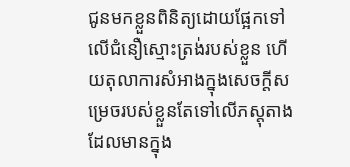ជូនមកខ្លួនពិនិត្យដោយផ្អែកទៅលើជំនឿស្មោះត្រង់របស់ខ្លួន ហើយតុលាការសំអាងក្នុងសេចក្តីសម្រេចរបស់ខ្លួនតែទៅលើភស្តុតាងដែលមានក្នុង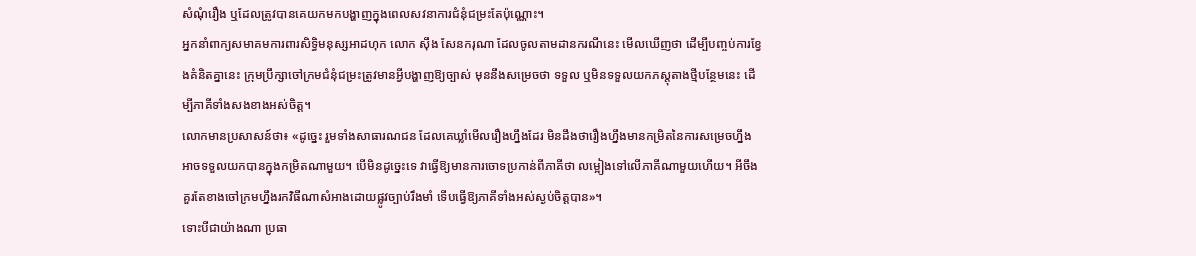សំណុំរឿង ឬដែលត្រូវបានគេយកមកបង្ហាញក្នុងពេលសវនាការជំនុំជម្រះតែប៉ុណ្ណោះ។
អ្នកនាំពាក្យសមាគមការពារសិទ្ធិមនុស្សអាដហុក លោក ស៊ឹង សែនករុណា ដែលចូលតាមដានករណីនេះ មើលឃើញថា ដើម្បីបញ្ចប់ការខ្វែងគំនិតគ្នានេះ ក្រុមប្រឹក្សាចៅក្រមជំនុំជម្រះត្រូវមានអ្វីបង្ហាញឱ្យច្បាស់ មុននឹងសម្រេចថា ទទួល ឬមិនទទួលយកភស្តុតាងថ្មីបន្ថែមនេះ ដើម្បីភាគីទាំងសងខាងអស់ចិត្ត។
លោកមានប្រសាសន៍ថា៖ «ដូច្នេះ រួមទាំងសាធារណជន ដែលគេឃ្លាំមើលរឿងហ្នឹងដែរ មិនដឹងថារឿងហ្នឹងមានកម្រិតនៃការសម្រេចហ្នឹង អាចទទួលយកបានក្នុងកម្រិតណាមួយ។ បើមិនដូច្នេះទេ វាធ្វើឱ្យមានការចោទប្រកាន់ពីភាគីថា លម្អៀងទៅលើភាគីណាមួយហើយ។ អីចឹង គួរតែខាងចៅក្រមហ្នឹងរកវិធីណាសំអាងដោយផ្លូវច្បាប់រឹងមាំ ទើបធ្វើឱ្យភាគីទាំងអស់ស្ងប់ចិត្តបាន»។
ទោះបីជាយ៉ាងណា ប្រធា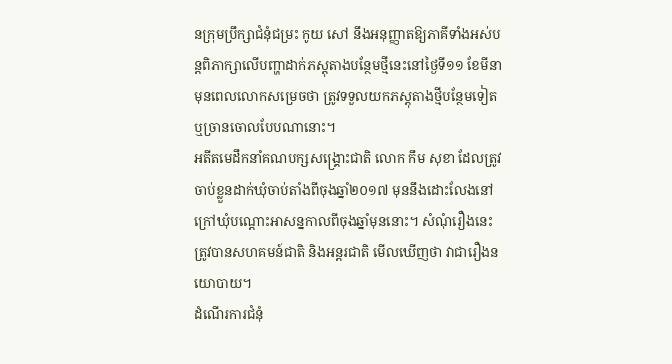នក្រុមប្រឹក្សាជំនុំជម្រះ កូយ សៅ នឹងអនុញ្ញាតឱ្យភាគីទាំងអស់បន្តពិភាក្សាលើបញ្ហាដាក់ភស្តុតាងបន្ថែមថ្មីនេះនៅថ្ងៃទី១១ ខែមីនា មុនពេលលោកសម្រេចថា ត្រូវទទួលយកភស្តុតាងថ្មីបន្ថែមទៀត ឬច្រានចោលបែបណានោះ។
អតីតមេដឹកនាំគណបក្សសង្គ្រោះជាតិ លោក កឹម សុខា ដែលត្រូវចាប់ខ្លួនដាក់ឃុំចាប់តាំងពីចុងឆ្នាំ២០១៧ មុននឹងដោះលែងនៅក្រៅឃុំបណ្ដោះអាសន្នកាលពីចុងឆ្នាំមុននោះ។ សំណុំរឿងនេះ ត្រូវបានសហគមន៍ជាតិ និងអន្តរជាតិ មើលឃើញថា វាជារឿងនយោបាយ។
ដំណើរការជំនុំ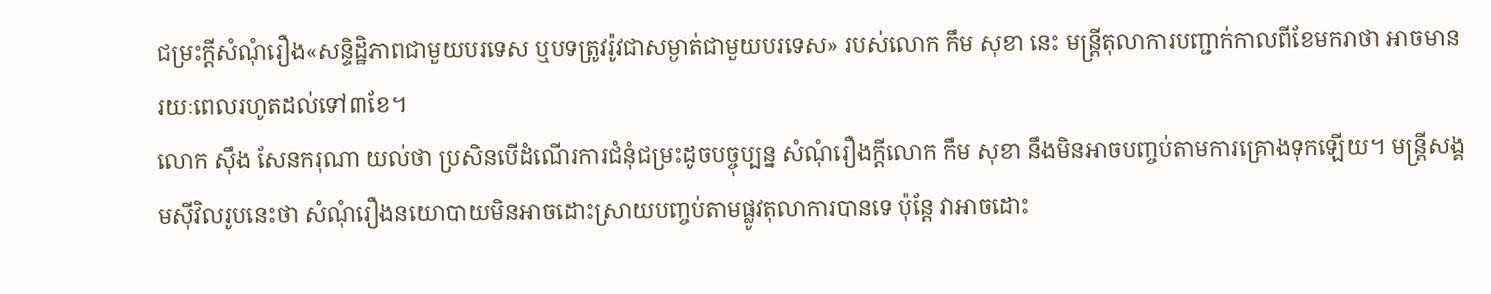ជម្រះក្ដីសំណុំរឿង«សន្ទិដ្ឋិភាពជាមួយបរទេស ឬបទត្រូវរ៉ូវជាសម្ងាត់ជាមួយបរទេស» របស់លោក កឹម សុខា នេះ មន្ត្រីតុលាការបញ្ជាក់កាលពីខែមករាថា អាចមានរយៈពេលរហូតដល់ទៅ៣ខែ។
លោក ស៊ឹង សែនករុណា យល់ថា ប្រសិនបើដំណើរការជំនុំជម្រះដូចបច្ចុប្បន្ន សំណុំរឿងក្តីលោក កឹម សុខា នឹងមិនអាចបញ្ចប់តាមការគ្រោងទុកឡើយ។ មន្ត្រីសង្គមស៊ីវិលរូបនេះថា សំណុំរឿងនយោបាយមិនអាចដោះស្រាយបញ្ចប់តាមផ្លូវតុលាការបានទេ ប៉ុន្តែ វាអាចដោះ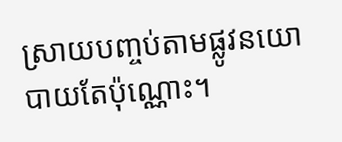ស្រាយបញ្ចប់តាមផ្លូវនយោបាយតែប៉ុណ្ណោះ។